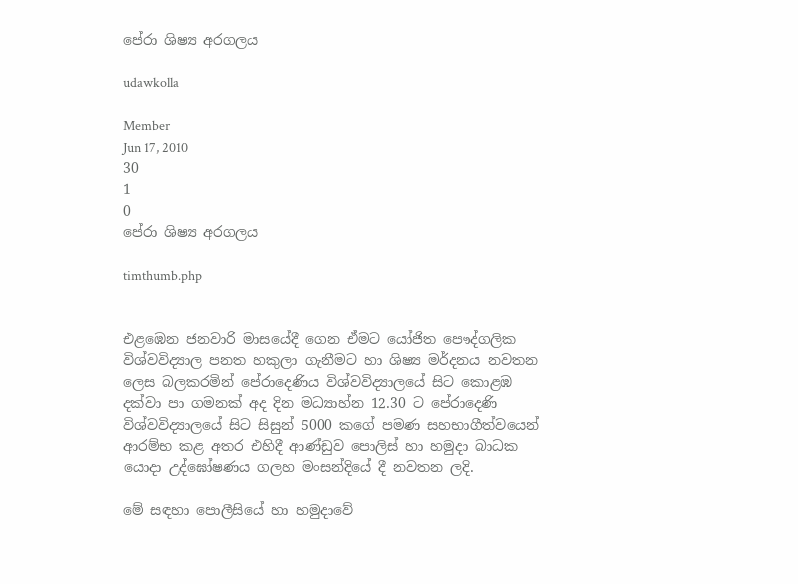පේරා ශිෂ්‍ය අරගලය

udawkolla

Member
Jun 17, 2010
30
1
0
පේරා ශිෂ්‍ය අරගලය

timthumb.php


එළඹෙන ජනවාරි මාසයේදී ගෙන ඒමට යෝජිත පෞද්ගලික විශ්වවිද්‍යාල පනත හකුලා ගැනීමට හා ශිෂ්‍ය මර්දනය නවතන ලෙස බලකරමින් පේරාදෙණිය විශ්වවිද්‍යාලයේ සිට කොළඹ දක්වා පා ගමනක් අද දින මධ්‍යාහ්න 12.30 ට පේරාදෙණි විශ්වවිද්‍යාලයේ සිට සිසුන් 5000 කගේ පමණ සහභාගීත්වයෙන් ආරම්භ කළ අතර එහිදී ආණ්ඩුව පොලිස් හා හමුදා බාධක යොදා උද්ඝෝෂණය ගලහ මංසන්දියේ දී නවතන ලදි.

මේ සඳහා පොලීසියේ හා හමුදාවේ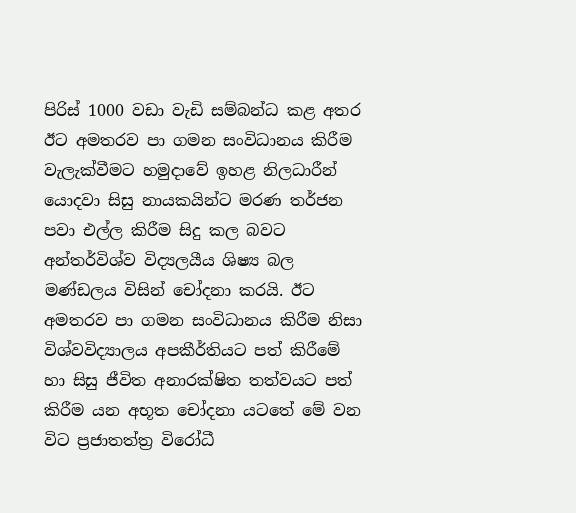පිරිස් 1000 වඩා වැඩි සම්බන්ධ කළ අතර ඊට අමතරව පා ගමන සංවිධානය කිරීම වැලැක්වීමට හමුදාවේ ඉහළ නිලධාරීන් යොදවා සිසු නායකයින්ට මරණ තර්ජන පවා එල්ල කිරීම සිදු කල බවට අන්තර්විශ්ව විද්‍යලයීය ශිෂ්‍ය බල මණ්ඩලය විසින් චෝදනා කරයි. ඊට අමතරව පා ගමන සංවිධානය කිරීම නිසා විශ්වවිද්‍යාලය අපකීර්තියට පත් කිරීමේ හා සිසු ජීවිත අනාරක්ෂිත තත්වයට පත් කිරීම යන අභූත චෝදනා යටතේ මේ වන විට ප්‍රජාතත්ත්‍ර විරෝධී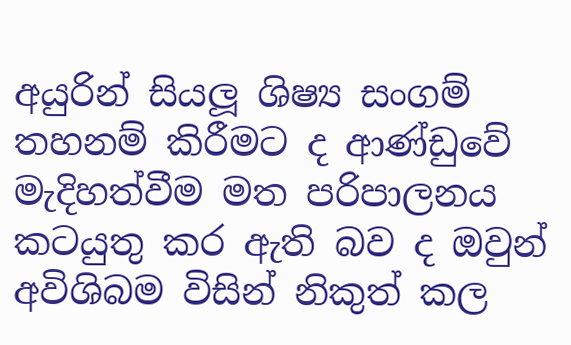අයුරින් සියලූ ශිෂ්‍ය සංගම් තහනම් කිරීමට ද ආණ්ඩුවේ මැදිහත්වීම මත පරිපාලනය කටයුතු කර ඇති බව ද ඔවුන් අවිශිබම විසින් නිකුත් කල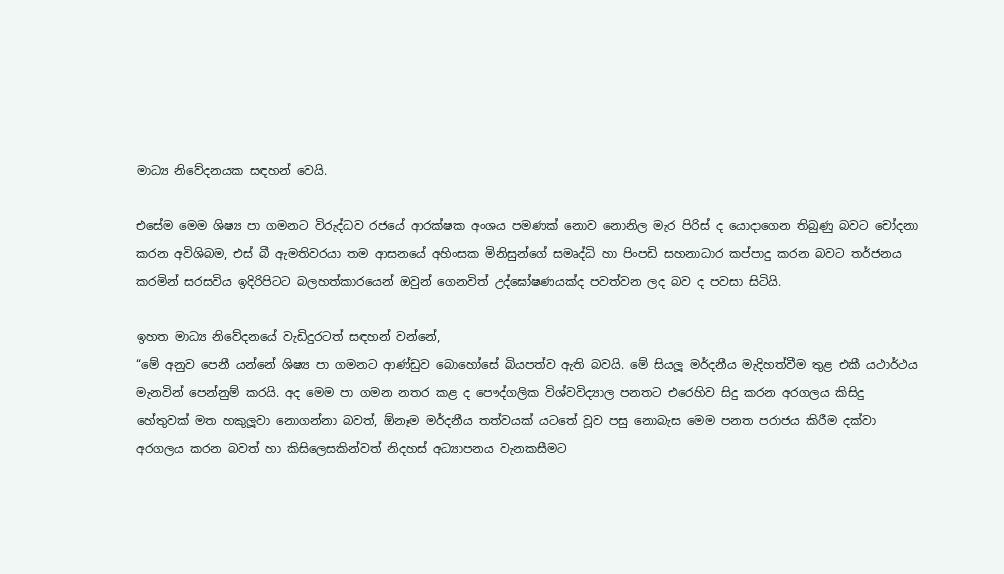මාධ්‍ය නිවේදනයක සඳහන් වෙයි.

එසේම මෙම ශිෂ්‍ය පා ගමනට විරුද්ධව රජයේ ආරක්ෂක අංශය පමණක් නොව නොනිල මැර පිරිස් ද යොදාගෙන තිබුණු බවට චෝදනා කරන අවිශිබම, එස් බී ඇමතිවරයා තම ආසනයේ අහිංසක මිනිසුන්ගේ සමෘද්ධි හා පිංපඩි සහනාධාර කප්පාදු කරන බවට තර්ජනය කරමින් සරසවිය ඉදිරිපිටට බලහත්කාරයෙන් ඔවුන් ගෙනවිත් උද්ඝෝෂණයක්ද පවත්වන ලද බව ද පවසා සිටියි.

ඉහත මාධ්‍ය නිවේදනයේ වැඩිදුරටත් සඳහන් වන්නේ,
“මේ අනුව පෙනී යන්නේ ශිෂ්‍ය පා ගමනට ආණ්ඩුව බොහෝසේ බියපත්ව ඇති බවයි. මේ සියලූ මර්දනීය මැදිහත්වීම තුළ එකී යථාර්ථය මැනවින් පෙන්නුම් කරයි. අද මෙම පා ගමන නතර කළ ද පෞද්ගලික විශ්වවිද්‍යාල පනතට එරෙහිව සිදු කරන අරගලය කිසිදු හේතුවක් මත හකුලූවා නොගන්නා බවත්, ඕනෑම මර්දනීය තත්වයක් යටතේ වූව පසු නොබැස මෙම පනත පරාජය කිරීම දක්වා අරගලය කරන බවත් හා කිසිලෙසකින්වත් නිදහස් අධ්‍යාපනය වැනකසීමට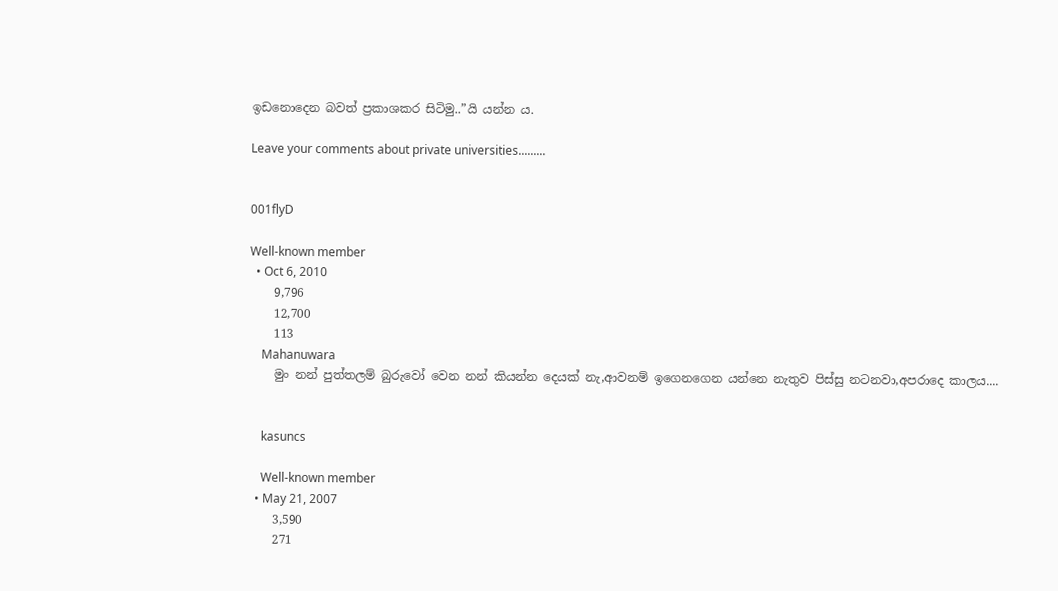ඉඩනොදෙන බවත් ප්‍රකාශකර සිටිමු..”යි යන්න ය.

Leave your comments about private universities.........


001flyD

Well-known member
  • Oct 6, 2010
    9,796
    12,700
    113
    Mahanuwara
    මුං නන් පුත්තලම් බුරුවෝ වෙන නන් කියන්න දෙයක් නැ,ආවනම් ඉගෙනගෙන යන්නෙ නැතුව පිස්සු නටනවා,අපරාදෙ කාලය....


    kasuncs

    Well-known member
  • May 21, 2007
    3,590
    271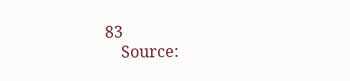83
    Source: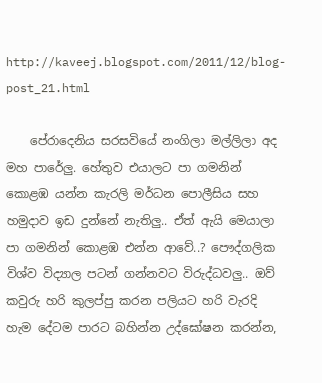http://kaveej.blogspot.com/2011/12/blog-post_21.html

    පේරාදෙනිය සරසවියේ නංගිලා මල්ලිලා අද මහ පාරේලු. හේතුව එයාලට පා ගමනින් කොළඹ යන්න කැරලි මර්ධන පොලීසිය සහ හමුදාව ඉඩ දුන්නේ නැතිලු.. ඒත් ඇයි මෙයාලා පා ගමනින් කොළඹ එන්න ආවේ..? පෞද්ගලික විශ්ව විද්‍යාල පටන් ගන්නවට විරුද්ධවලු.. ඔව් කවුරු හරි කුලප්පු කරන පලියට හරි වැරදි හැම දේටම පාරට බහින්න උද්ඝෝෂන කරන්න,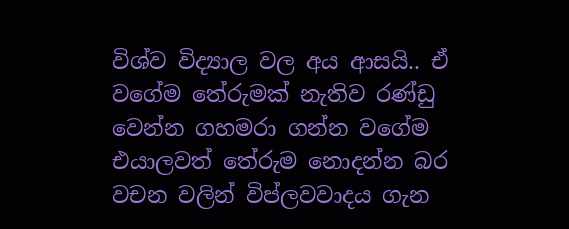විශ්ව විද්‍යාල වල අය ආසයි.. ඒ වගේම තේරුමක් නැතිව රණ්ඩු වෙන්න ගහමරා ගන්න වගේම එයාලවත් තේරුම නොදන්න බර වචන වලින් විප්ලවවාදය ගැන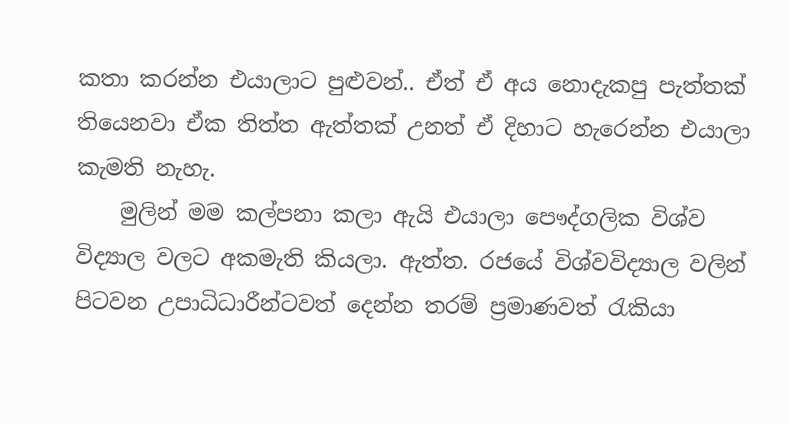කතා කරන්න එයාලාට පුළුවන්.. ඒත් ඒ අය නොදැකපු පැත්තක් තියෙනවා ඒක තිත්ත ඇත්තක් උනත් ඒ දිහාට හැරෙන්න එයාලා කැමති නැහැ.
    මුලින් මම කල්පනා කලා ඇයි එයාලා පෞද්ගලික විශ්ව විද්‍යාල වලට අකමැති කියලා. ඇත්ත. රජයේ විශ්වවිද්‍යාල වලින් පිටවන උපාධිධාරීන්ටවත් දෙන්න තරම් ප්‍රමාණවත් රැකියා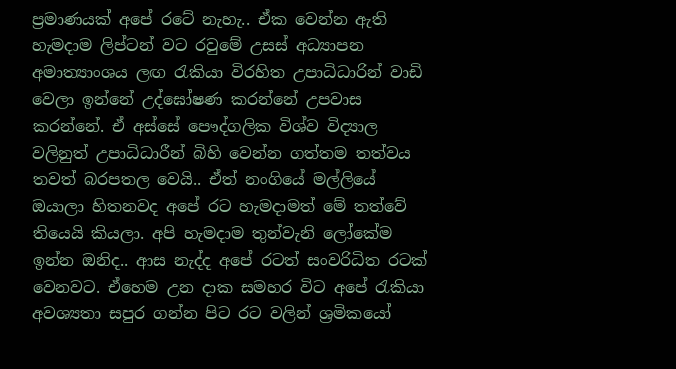ප්‍රමාණයක් අපේ රටේ නැහැ.. ඒක වෙන්න ඇති හැමදාම ලිප්ටන් වට රවුමේ උසස් අධ්‍යාපන අමාත්‍යාංශය ලඟ රැකියා විරහිත උපාධිධාරින් වාඩි වෙලා ඉන්නේ උද්ඝෝෂණ කරන්නේ උපවාස කරන්නේ. ඒ අස්සේ පෞද්ගලික විශ්ව විද්‍යාල වලිනුත් උපාධිධාරීන් බිහි වෙන්න ගත්තම තත්වය තවත් බරපතල වෙයි.. ඒත් නංගියේ මල්ලියේ ඔයාලා හිතනවද අපේ රට හැමදාමත් මේ තත්වේ තියෙයි කියලා. අපි හැමදාම තුන්වැනි ලෝකේම ඉන්න ඔනිද.. ආස නැද්ද අපේ රටත් සංවරිධිත රටක් වෙනවට. ඒහෙම උන දාක සමහර විට අපේ රැකියා අවශ්‍යතා සපුර ගන්න පිට රට වලින් ශ්‍රමිකයෝ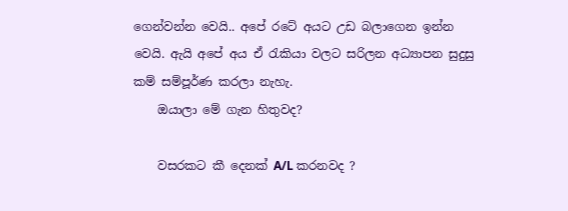ගෙන්වන්න වෙයි.. අපේ රටේ අයට උඩ බලාගෙන ඉන්න වෙයි. ඇයි අපේ අය ඒ රැකියා වලට සරිලන අධ්‍යාපන සුදුසු කම් සම්පූර්ණ කරලා නැහැ.
    ඔයාලා මේ ගැන හිතුවද?

    වසරකට කී දෙනක් A/L කරනවද ?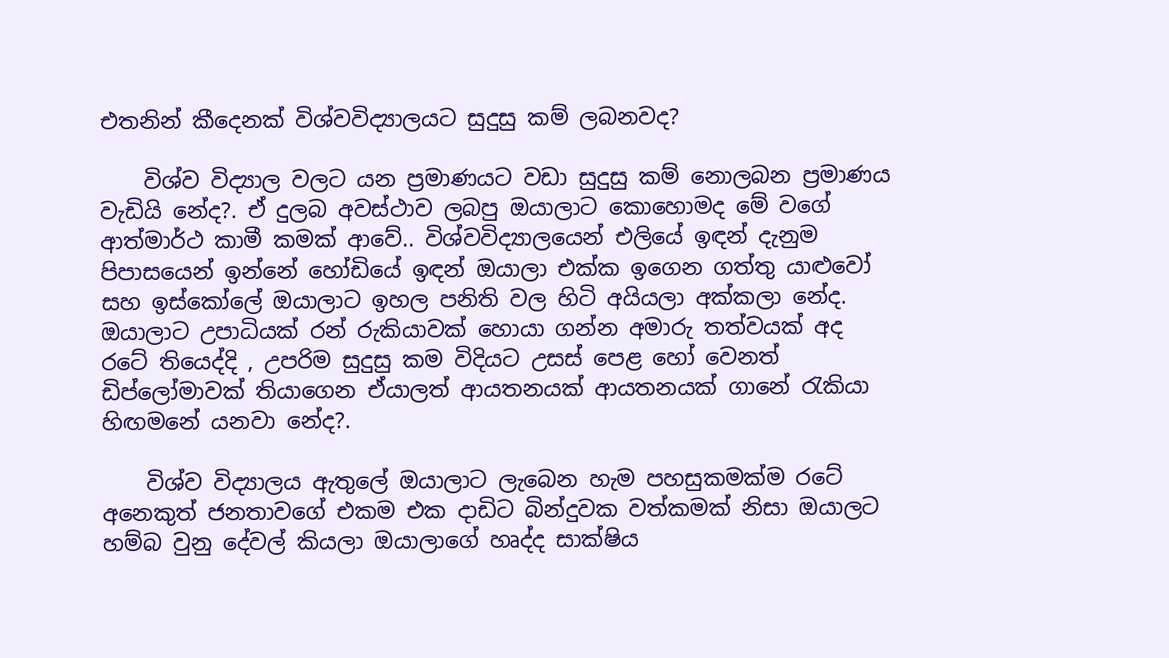එතනින් කීදෙනක් විශ්වවිද්‍යාලයට සුදුසු කම් ලබනවද?

    විශ්ව විද්‍යාල වලට යන ප්‍රමාණයට වඩා සුදුසු කම් නොලබන ප්‍රමාණය වැඩියි නේද?. ඒ දුලබ අවස්ථාව ලබපු ඔයාලාට කොහොමද මේ වගේ ආත්මාර්ථ කාමී කමක් ආවේ.. විශ්වවිද්‍යාලයෙන් එලියේ ඉඳන් දැනුම පිපාසයෙන් ඉන්නේ හෝඩියේ ඉඳන් ඔයාලා එක්ක ඉගෙන ගත්තු යාළුවෝ සහ ඉස්කෝලේ ඔයාලාට ඉහල පනිති වල හිටි අයියලා අක්කලා නේද. ඔයාලාට උපාධියක් රන් රුකියාවක් හොයා ගන්න අමාරු තත්වයක් අද රටේ තියෙද්දි , උපරිම සුදුසු කම විදියට උසස් පෙළ හෝ වෙනත් ඩිප්ලෝමාවක් තියාගෙන ඒයාලත් ආයතනයක් ආයතනයක් ගානේ රැකියා හිඟමනේ යනවා නේද?.

    විශ්ව විද්‍යාලය ඇතුලේ ඔයාලාට ලැබෙන හැම පහසුකමක්ම රටේ අනෙකුත් ජනතාවගේ එකම එක දාඩිට බින්දුවක වත්කමක් නිසා ඔයාලට හම්බ වුනු දේවල් කියලා ඔයාලාගේ හෘද්ද සාක්ෂිය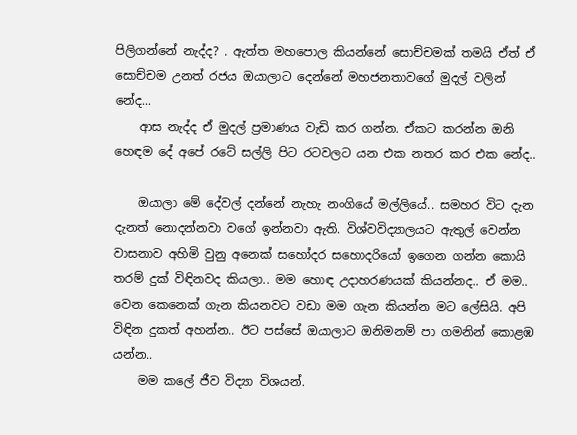පිලිගන්නේ නැද්ද? . ඇත්ත මහපොල කියන්නේ සොච්චමක් තමයි ඒත් ඒ සොච්චම උනත් රජය ඔයාලාට දෙන්නේ මහජනතාවගේ මුදල් වලින් නේද...
    ආස නැද්ද ඒ මුදල් ප්‍රමාණය වැඩි කර ගන්න. ඒකට කරන්න ඔනි හෙඳම දේ අපේ රටේ සල්ලි පිට රටවලට යන එක නතර කර එක නේද..

    ඔයාලා මේ දේවල් දන්නේ නැහැ නංගියේ මල්ලියේ.. සමහර විට දැන දැනත් නොදන්නවා වගේ ඉන්නවා ඇති. විශ්වවිද්‍යාලයට ඇතුල් වෙන්න වාසනාව අහිමි වුනු අනෙක් සහෝදර සහොදරියෝ ඉගෙන ගන්න කොයි තරම් දුක් විඳිනවද කියලා.. මම හොඳ උදාහරණයක් කියන්නද.. ඒ මම.. වෙන කෙනෙක් ගැන කියනවට වඩා මම ගැන කියන්න මට ලේසියි. අපි විඳින දුකත් අහන්න.. ඊට පස්සේ ඔයාලාට ඔනිමනම් පා ගමනින් කොළඹ යන්න..
    මම කලේ ජීව විද්‍යා විශයන්.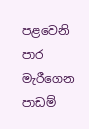පළවෙනි පාර මැරීගෙන පාඩම්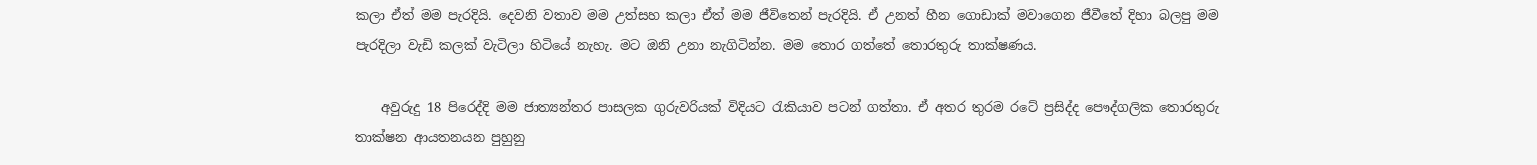කලා ඒත් මම පැරදියි. දෙවනි වතාව මම උත්සහ කලා ඒත් මම ජීවිතෙන් පැරදියි. ඒ උනත් හීන ගොඩාක් මවාගෙන ජීවීතේ දිහා බලපු මම පැරදිලා වැඩි කලක් වැටිලා හිටියේ නැහැ. මට ඔනි උනා නැගිටින්න. මම තොර ගත්තේ තොරතුරු තාක්ෂණය.

    අවුරුදු 18 පිරෙද්දි මම ජාත්‍යන්තර පාසලක ගුරුවරියක් විදියට රැකියාව පටන් ගත්තා. ඒ අතර තුරම රටේ ප්‍රසිද්ද පෞද්ගලික තොරතුරු තාක්ෂන ආයතනයන පුහුනු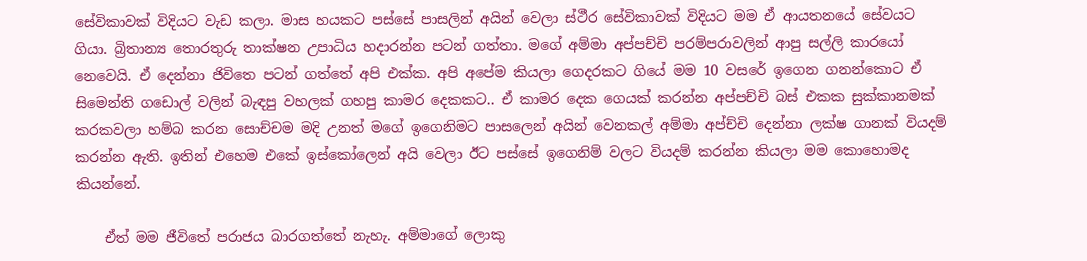සේවිකාවක් විදියට වැඩ කලා. මාස හයකට පස්සේ පාසලින් අයින් වෙලා ස්ථීර සේවිකාවක් විදියට මම ඒ ආයතනයේ සේවයට ගියා. බ්‍රිතාන්‍ය තොරතුරු තාක්ෂන උපාධිය හදාරන්න පටන් ගත්තා. මගේ අම්මා අප්පච්චි පරම්පරාවලින් ආපු සල්ලි කාරයෝ නෙවෙයි. ඒ දෙන්නා ජිවිතෙ පටන් ගත්තේ අපි එක්ක. අපි අපේම කියලා ගෙදරකට ගියේ මම 10 වසරේ ඉගෙන ගනන්කොට ඒ සිමෙන්ති ගඩොල් වලින් බැඳපු වහලක් ගහපු කාමර දෙකකට.. ඒ කාමර දෙක ගෙයක් කරන්න අප්පච්චි බස් එකක සුක්කානමක් කරකවලා හම්බ කරන සොච්චම මදි උනත් මගේ ඉගෙනිමට පාසලෙන් අයින් වෙනකල් අම්මා අප්ච්චි දෙන්නා ලක්ෂ ගානක් වියදම් කරන්න ඇති. ඉතින් එහෙම එකේ ඉස්කෝලෙන් අයි වෙලා ඊට පස්සේ ඉගෙනිම් වලට වියදම් කරන්න කියලා මම කොහොමද කියන්නේ.

    ඒත් මම ජීවිතේ පරාජය බාරගත්තේ නැහැ. අම්මාගේ ලොකු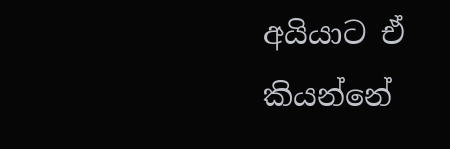අයියාට ඒ කියන්නේ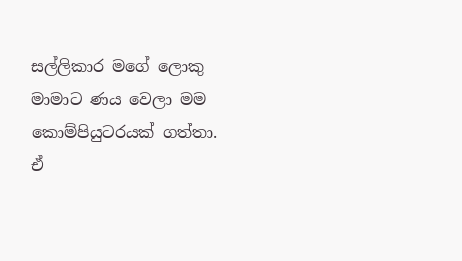සල්ලිකාර මගේ ලොකු මාමාට ණය වෙලා මම කොම්පියුටරයක් ගත්තා. ඒ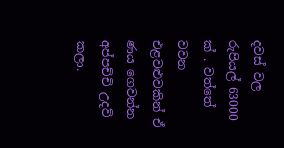දවස් වල රුපියල් 63000 ක් . වත්තේ වවන එළවළුවකින් ඒ ණය ගෙවන්න අප්පච්චි උදව් කලා.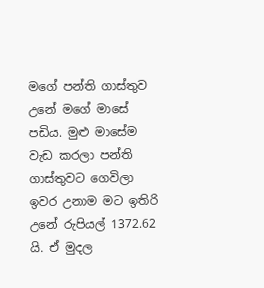මගේ පන්ති ගාස්තුව උනේ මගේ මාසේ පඩිය. මුළු මාසේම වැඩ කරලා පන්ති ගාස්තුවට ගෙවිලා ඉවර උනාම මට ඉතිරි උනේ රුපියල් 1372.62 යි. ඒ මුදල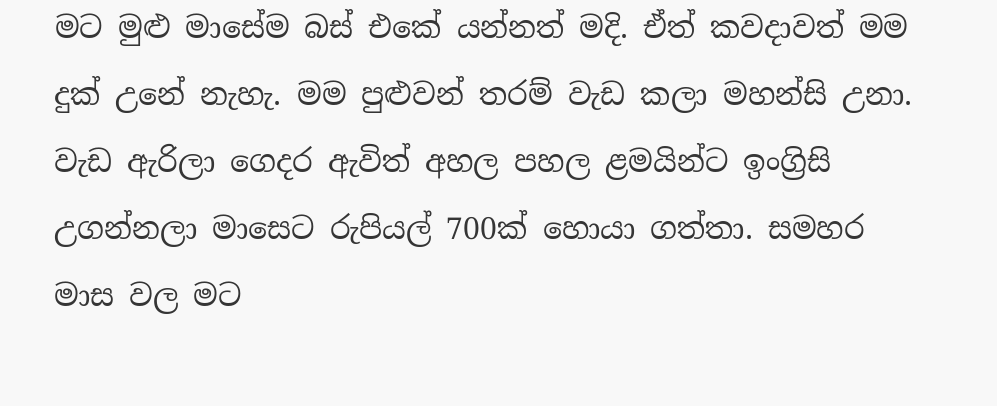මට මුළු මාසේම බස් එකේ යන්නත් මදි. ඒත් කවදාවත් මම දුක් උනේ නැහැ. මම පුළුවන් තරම් වැඩ කලා මහන්සි උනා. වැඩ ඇරිලා ගෙදර ඇවිත් අහල පහල ළමයින්ට ඉංග්‍රිසි උගන්නලා මාසෙට රුපියල් 700ක් හොයා ගත්තා. සමහර මාස වල මට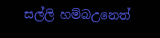සල්ලි හම්බඋනෙත්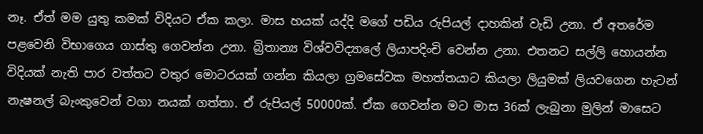නෑ. ඒත් මම යුතු කමක් විදියට ඒක කලා. මාස හයක් යද්දි මගේ පඩිය රුපියල් දාහකින් වැඩි උනා. ඒ අතරේම පළවෙනි විභාගෙය ගාස්තු ගෙවන්න උනා. බ්‍රිතාන්‍ය විශ්වවිද්‍යාලේ ලියාපදිංචි වෙන්න උනා. එතනට සල්ලි හොයන්න විදියක් නැති පාර වත්තට වතුර මොටරයක් ගන්න කියලා ග්‍රමසේවක මහත්තයාට කියලා ලියුමක් ලියවගෙන හැටන් නැෂනල් බැංකුවෙන් වගා නයක් ගත්තා. ඒ රුපියල් 50000ක්. ඒක ගෙවන්න මට මාස 36ක් ලැබුනා මුලින් මාසෙට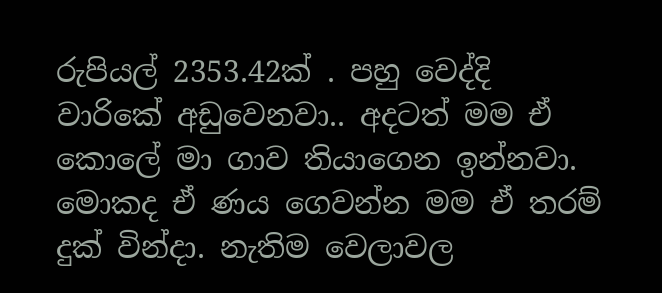රුපියල් 2353.42ක් . පහු වෙද්දි වාරිකේ අඩුවෙනවා.. අදටත් මම ඒ කොලේ මා ගාව තියාගෙන ඉන්නවා. මොකද ඒ ණය ගෙවන්න මම ඒ තරම් දුක් වින්දා. නැතිම වෙලාවල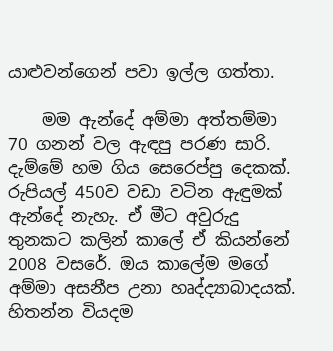යාළුවන්ගෙන් පවා ඉල්ල ගත්තා.

    මම ඇන්දේ අම්මා අත්තම්මා 70 ගනන් වල ඇඳපු පරණ සාරි. දැම්මේ හම ගිය සෙරෙප්පු දෙකක්. රුපියල් 450ව වඩා වටින ඇඳුමක් ඇන්දේ නැහැ. ඒ මීට අවුරුදු තුනකට කලින් කාලේ ඒ කියන්නේ 2008 වසරේ. ඔය කාලේම මගේ අම්මා අසනීප උනා හෘද්ද්‍යාබාදයක්. හිතන්න වියදම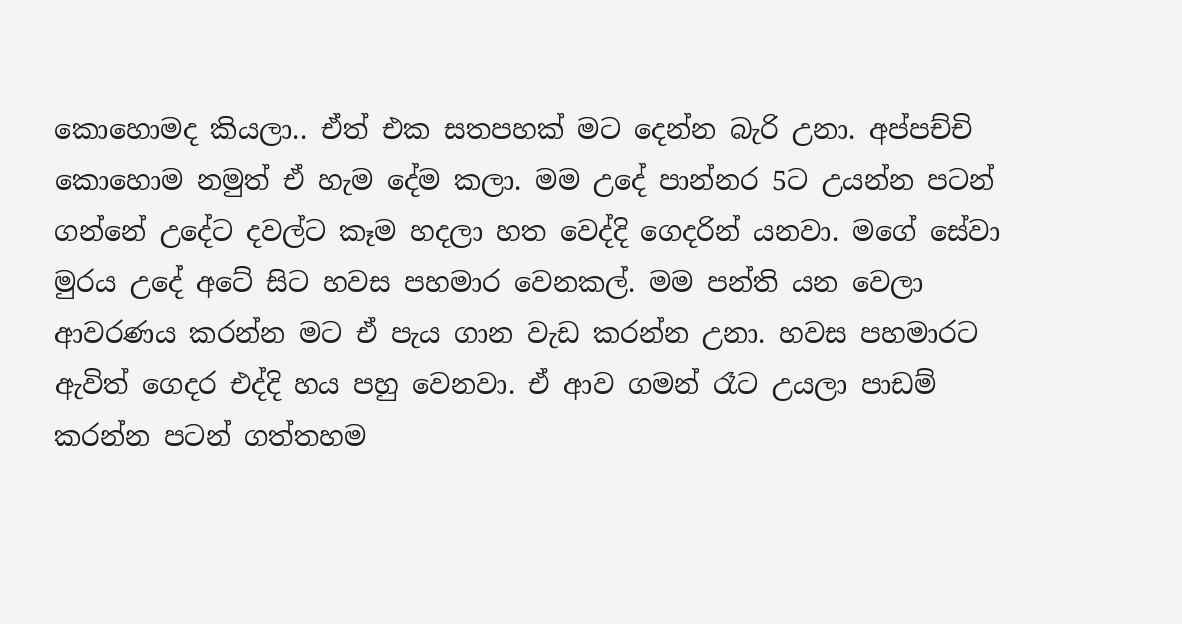කොහොමද කියලා.. ඒත් එක සතපහක් මට දෙන්න බැරි උනා. අප්පච්චි කොහොම නමුත් ඒ හැම දේම කලා. මම උදේ පාන්නර 5ට උයන්න පටන් ගන්නේ උදේට දවල්ට කෑම හදලා හත වෙද්දි ගෙදරින් යනවා. මගේ සේවා මුරය උදේ අටේ සිට හවස පහමාර වෙනකල්. මම පන්ති යන වෙලා ආවරණය කරන්න මට ඒ පැය ගාන වැඩ කරන්න උනා. හවස පහමාරට ඇවිත් ගෙදර එද්දි හය පහු වෙනවා. ඒ ආව ගමන් රෑට උයලා පාඩම් කරන්න පටන් ගත්තහම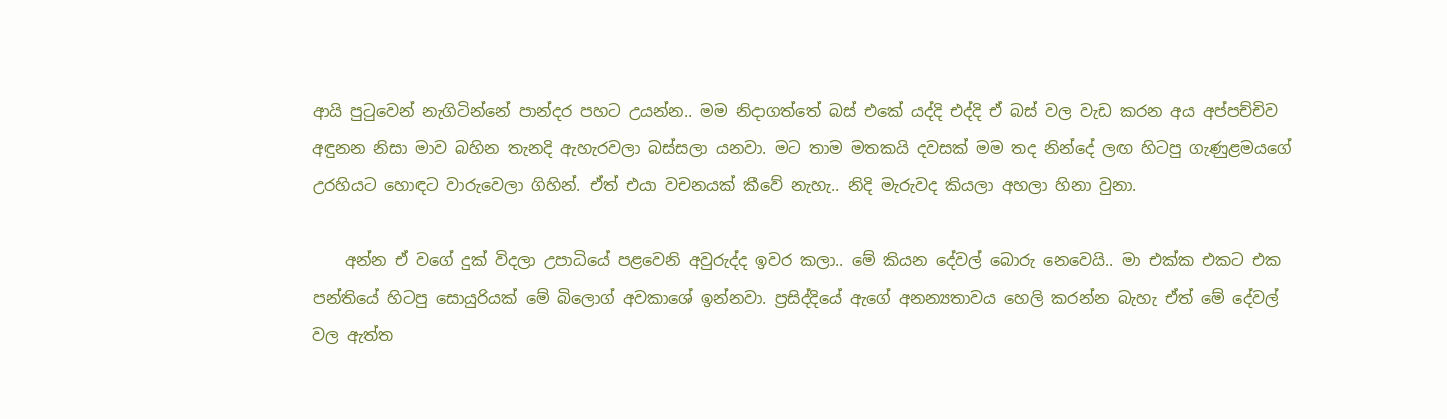ආයි පුටුවෙන් නැගිටින්නේ පාන්දර පහට උයන්න.. මම නිදාගත්තේ බස් එකේ යද්දි එද්දි ඒ බස් වල වැඩ කරන අය අප්පච්චිව අඳුනන නිසා මාව බහින තැනදි ඇහැරවලා බස්සලා යනවා. මට තාම මතකයි දවසක් මම තද නින්දේ ලඟ හිටපු ගැණුළමයගේ උරහියට හොඳට වාරුවෙලා ගිහින්. ඒත් එයා වචනයක් කීවේ නැහැ.. නිදි මැරුවද කියලා අහලා හිනා වුනා.

    අන්න ඒ වගේ දුක් විදලා උපාධියේ පළවෙනි අවුරුද්ද ඉවර කලා.. මේ කියන දේවල් බොරු නෙවෙයි.. මා එක්ක එකට එක පන්තියේ හිටපු සොයුරියක් මේ බිලොග් අවකාශේ ඉන්නවා. ප්‍රසිද්දියේ ඇගේ අනන්‍යතාවය හෙලි කරන්න බැහැ ඒත් මේ දේවල් වල ඇත්ත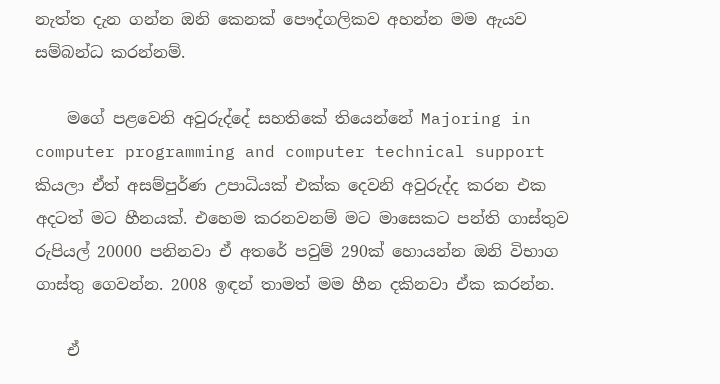නැත්ත දැන ගන්න ඔනි කෙනක් පෞද්ගලිකව අහන්න මම ඇයව සම්බන්ධ කරන්නම්.

    මගේ පළවෙනි අවුරුද්දේ සහතිකේ තියෙන්නේ Majoring in computer programming and computer technical support කියලා ඒත් අසම්පුර්ණ උපාධියක් එක්ක දෙවනි අවුරුද්ද කරන එක අදටත් මට හීනයක්. එහෙම කරනවනම් මට මාසෙකට පන්ති ගාස්තුව රුපියල් 20000 පනිනවා ඒ අතරේ පවුම් 290ක් හොයන්න ඔනි විභාග ගාස්තු ගෙවන්න. 2008 ඉඳන් තාමත් මම හීන දකිනවා ඒක කරන්න.

    ඒ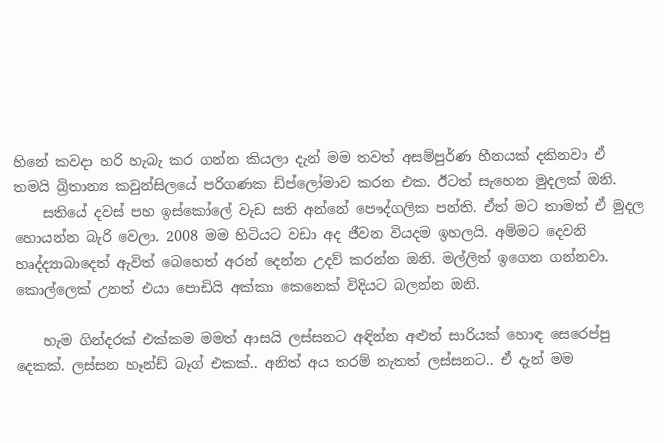හිනේ කවදා හරි හැබැ කර ගන්න කියලා දැන් මම තවත් අසම්පුර්ණ හීනයක් දකිනවා ඒ තමයි බ්‍රිතාන්‍ය කවුන්සිලයේ පරිගණක ඩිප්ලෝමාව කරන එක. ඊටත් සැහෙන මුදලක් ඔනි.
    සතියේ දවස් පහ ඉස්කෝලේ වැඩ සති අන්නේ පෞද්ගලික පන්ති. ඒත් මට තාමත් ඒ මුදල හොයන්න බැරි වෙලා. 2008 මම හිටියට වඩා අද ජීවන වියදම ඉහලයි. අම්මට දෙවනි හෘද්ද්‍යාබාදෙත් ඇවිත් බෙහෙත් අරන් දෙන්න උදව් කරන්න ඔනි. මල්ලිත් ඉගෙන ගන්නවා. කොල්ලෙක් උනත් එයා පොඩියි අක්කා කෙනෙක් විදියට බලන්න ඔනි.

    හැම ගින්දරක් එක්කම මමත් ආසයි ලස්සනට අඳින්න අළුත් සාරියක් හොඳ සෙරෙප්පු දෙකක්. ලස්සන හෑන්ඩ් බෑග් එකක්.. අනිත් අය තරම් නැතත් ලස්සනට.. ඒ දැන් මම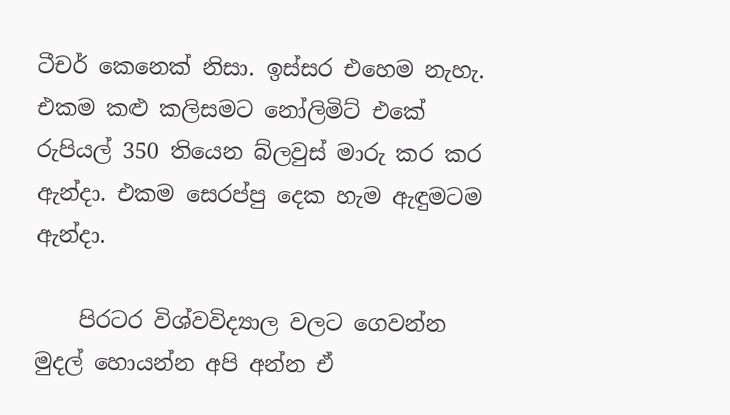ටීචර් කෙනෙක් නිසා. ඉස්සර එහෙම නැහැ. එකම කළු කලිසමට නෝලිමිට් එකේ රුපියල් 350 තියෙන බ්ලවුස් මාරු කර කර ඇන්දා. එකම සෙරප්පු දෙක හැම ඇඳුමටම ඇන්දා.

    පිරටර විශ්වවිද්‍යාල වලට ගෙවන්න මුදල් හොයන්න අපි අන්න ඒ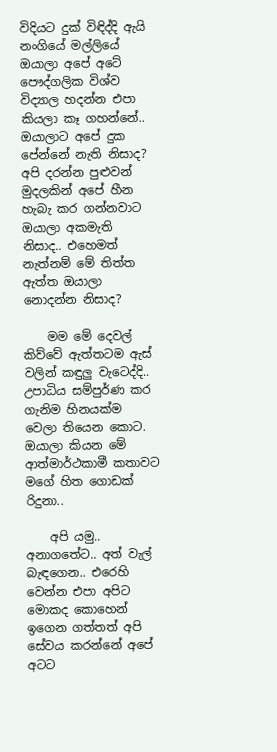විදියට දුක් විඳිද්දි ඇයි නංගියේ මල්ලියේ ඔයාලා අපේ අටේ පෞද්ගලික විශ්ව විද්‍යාල හදන්න එපා කියලා කෑ ගහන්නේ.. ඔයාලාට අපේ දුක පේන්නේ නැති නිසාද? අපි දරන්න පුළුවන් මුදලකින් අපේ හීන හැබැ කර ගන්නවාට ඔයාලා අකමැති නිසාද.. එහෙමත් නැත්නම් මේ තිත්ත ඇත්ත ඔයාලා නොදන්න නිසාද?

    මම මේ දෙවල් කිව්වේ ඇත්තටම ඇස් වලින් කඳුලු වැටෙද්දි.. උපාධිය සම්පුර්ණ කර ගැනිම හිනයක්ම වෙලා තියෙන කොට. ඔයාලා කියන මේ ආත්මාර්ථකාමී කතාවට මගේ හිත ගොඩක් රිදුනා..

    අපි යමු.. අනාගතේට.. අත් වැල් බැඳගෙන.. එරෙහි වෙන්න එපා අපිට මොකද කොහෙන් ඉගෙන ගත්තත් අපි සේවය කරන්නේ අපේ අටට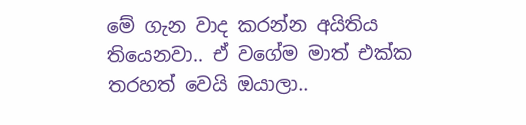මේ ගැන වාද කරන්න අයිතිය තියෙනවා.. ඒ වගේම මාත් එක්ක තරහත් වෙයි ඔයාලා..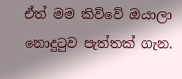ඒත් මම කිව්වේ ඔයාලා නොදුටුව පැත්තක් ගැන.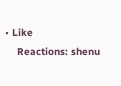• Like
    Reactions: shenu